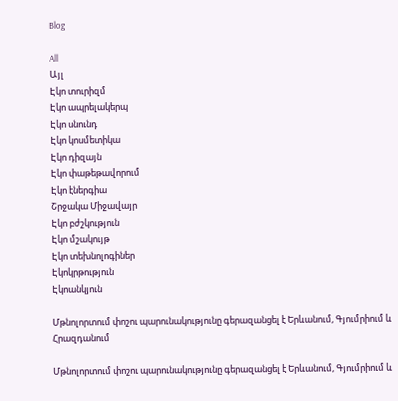Blog

All
Այլ
Էկո տուրիզմ
Էկո ապրելակերպ
Էկո սնունդ
Էկո կոսմետիկա
Էկո դիզայն
Էկո փաթեթավորում
Էկո էներգիա
Շրջակա Միջավայր
Էկո բժշկություն
Էկո մշակույթ
Էկո տեխնոլոգիներ
Էկոկրթություն
Էկոանկյուն

Մթնոլորտում փոշու պարունակությունը գերազանցել է Երևանում, Գյումրիում և Հրազդանում

Մթնոլորտում փոշու պարունակությունը գերազանցել է Երևանում, Գյումրիում և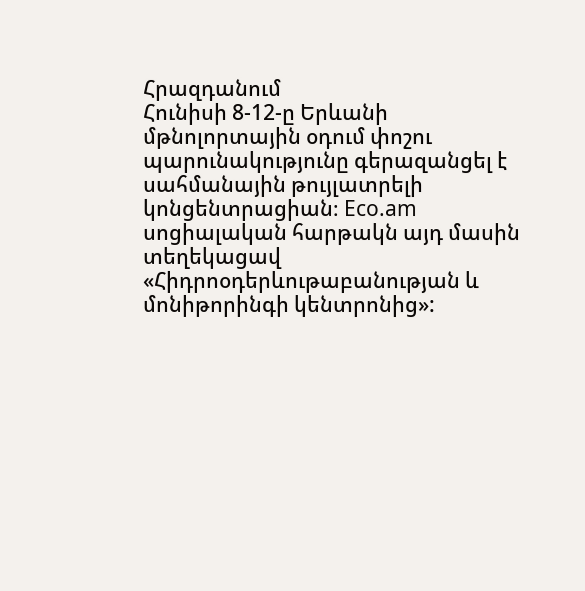Հրազդանում
Հունիսի 8-12-ը Երևանի մթնոլորտային օդում փոշու պարունակությունը գերազանցել է սահմանային թույլատրելի կոնցենտրացիան։ Eco.am սոցիալական հարթակն այդ մասին տեղեկացավ «Հիդրոօդերևութաբանության և մոնիթորինգի կենտրոնից»: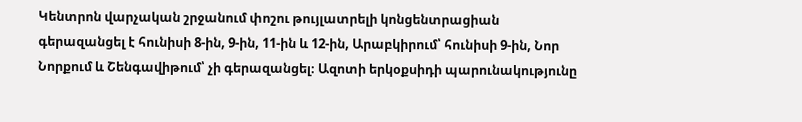Կենտրոն վարչական շրջանում փոշու թույլատրելի կոնցենտրացիան գերազանցել է հունիսի 8-ին, 9-ին, 11-ին և 12-ին, Արաբկիրում՝ հունիսի 9-ին, Նոր Նորքում և Շենգավիթում՝ չի գերազանցել։ Ազոտի երկօքսիդի պարունակությունը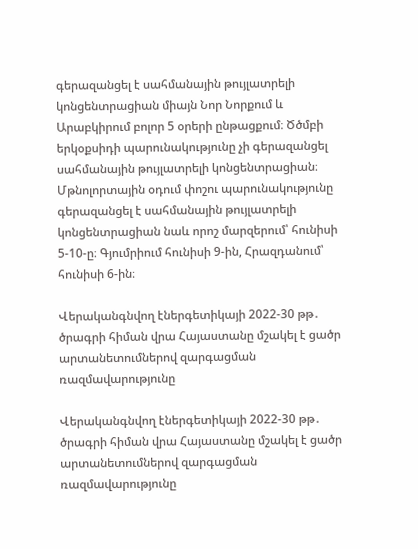գերազանցել է սահմանային թույլատրելի կոնցենտրացիան միայն Նոր Նորքում և Արաբկիրում բոլոր 5 օրերի ընթացքում։ Ծծմբի երկօքսիդի պարունակությունը չի գերազանցել սահմանային թույլատրելի կոնցենտրացիան։ Մթնոլորտային օդում փոշու պարունակությունը գերազանցել է սահմանային թույլատրելի կոնցենտրացիան նաև որոշ մարզերում՝ հունիսի 5-10-ը։ Գյումրիում հունիսի 9-ին, Հրազդանում՝ հունիսի 6-ին։

Վերականգնվող էներգետիկայի 2022-30 թթ․ ծրագրի հիման վրա Հայաստանը մշակել է ցածր արտանետումներով զարգացման ռազմավարությունը

Վերականգնվող էներգետիկայի 2022-30 թթ․ ծրագրի հիման վրա Հայաստանը մշակել է ցածր արտանետումներով զարգացման ռազմավարությունը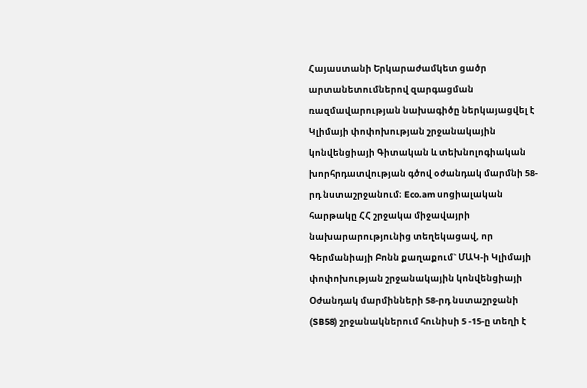Հայաստանի Երկարաժամկետ ցածր արտանետումներով զարգացման ռազմավարության նախագիծը ներկայացվել է Կլիմայի փոփոխության շրջանակային կոնվենցիայի Գիտական և տեխնոլոգիական խորհրդատվության գծով օժանդակ մարմնի 58-րդ նստաշրջանում։ Eco.am սոցիալական հարթակը ՀՀ շրջակա միջավայրի  նախարարությունից տեղեկացավ, որ Գերմանիայի Բոնն քաղաքում` ՄԱԿ-ի Կլիմայի փոփոխության շրջանակային կոնվենցիայի Օժանդակ մարմինների 58-րդ նստաշրջանի (SB58) շրջանակներում հունիսի 5 -15-ը տեղի է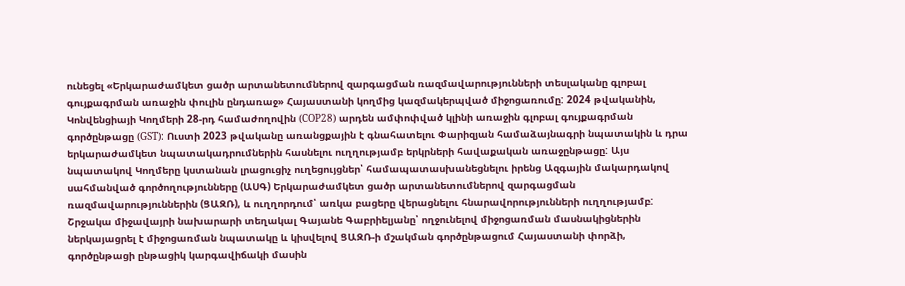ունեցել «Երկարաժամկետ ցածր արտանետումներով զարգացման ռազմավարությունների տեսլականը գլոբալ գույքագրման առաջին փուլին ընդառաջ» Հայաստանի կողմից կազմակերպված միջոցառումը: 2024 թվականին, Կոնվենցիայի Կողմերի 28-րդ համաժողովին (COP28) արդեն ամփոփված կլինի առաջին գլոբալ գույքագրման գործընթացը (GST): Ուստի 2023 թվականը առանցքային է գնահատելու Փարիզյան համաձայնագրի նպատակին և դրա երկարաժամկետ նպատակադրումներին հասնելու ուղղությամբ երկրների հավաքական առաջընթացը: Այս նպատակով Կողմերը կստանան լրացուցիչ ուղեցույցներ՝ համապատասխանեցնելու իրենց Ազգային մակարդակով սահմանված գործողությունները (ԱՍԳ) Երկարաժամկետ ցածր արտանետումներով զարգացման ռազմավարություններին (ՑԱԶՌ), և ուղղորդում՝ առկա բացերը վերացնելու հնարավորությունների ուղղությամբ: Շրջակա միջավայրի նախարարի տեղակալ Գայանե Գաբրիելյանը՝ ողջունելով միջոցառման մասնակիցներին ներկայացրել է միջոցառման նպատակը և կիսվելով ՑԱԶՌ-ի մշակման գործընթացում Հայաստանի փորձի, գործընթացի ընթացիկ կարգավիճակի մասին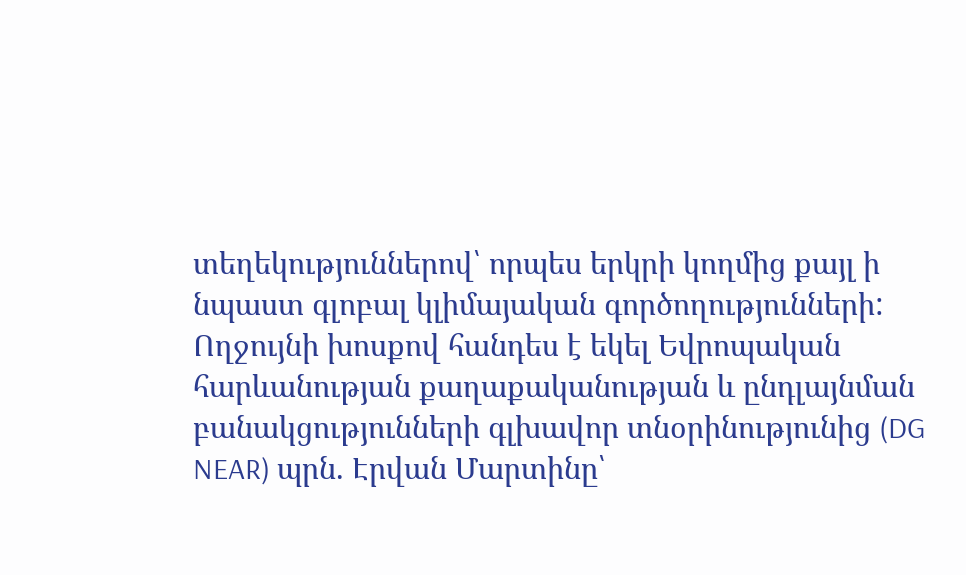տեղեկություններով՝ որպես երկրի կողմից քայլ ի նպաստ գլոբալ կլիմայական գործողությունների: Ողջույնի խոսքով հանդես է եկել Եվրոպական հարևանության քաղաքականության և ընդլայնման բանակցությունների գլխավոր տնօրինությունից (DG NEAR) պրն. Էրվան Մարտինը՝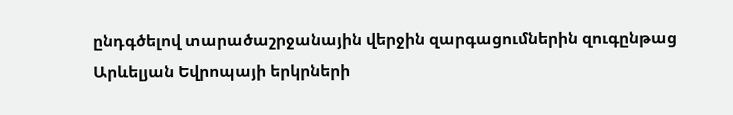ընդգծելով տարածաշրջանային վերջին զարգացումներին զուգընթաց Արևելյան Եվրոպայի երկրների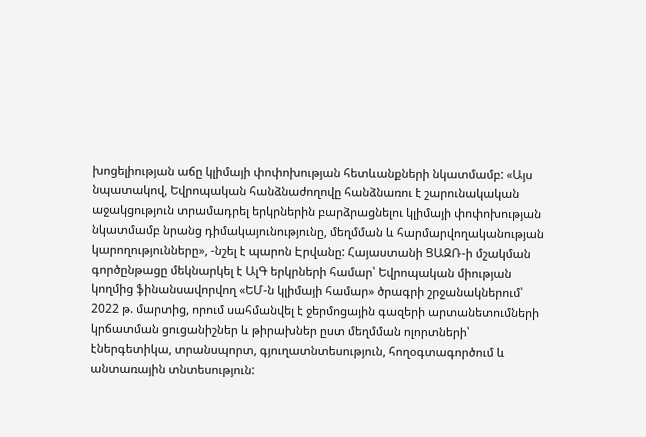խոցելիության աճը կլիմայի փոփոխության հետևանքների նկատմամբ: «Այս նպատակով, Եվրոպական հանձնաժողովը հանձնառու է շարունակական աջակցություն տրամադրել երկրներին բարձրացնելու կլիմայի փոփոխության նկատմամբ նրանց դիմակայունությունը, մեղմման և հարմարվողականության կարողությունները», -նշել է պարոն Էրվանը: Հայաստանի ՑԱԶՌ-ի մշակման գործընթացը մեկնարկել է ԱլԳ երկրների համար՝ Եվրոպական միության կողմից ֆինանսավորվող «ԵՄ-ն կլիմայի համար» ծրագրի շրջանակներում՝ 2022 թ. մարտից, որում սահմանվել է ջերմոցային գազերի արտանետումների կրճատման ցուցանիշներ և թիրախներ ըստ մեղմման ոլորտների՝ էներգետիկա, տրանսպորտ, գյուղատնտեսություն, հողօգտագործում և անտառային տնտեսություն: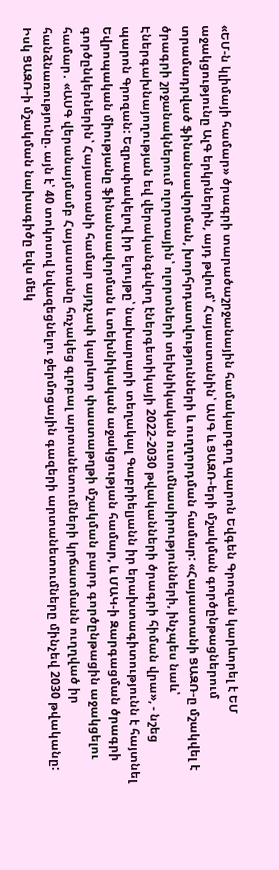«ԵՄ-ն կլիմայի համար» ծրագրի տարածաշրջանային համակարգող պարոն Եվգեն Գրոզան կարևորել է ԵՄ աջակցությունը ԱլԳ երկրներին, այդ թվում՝ Հայաստանին՝ ԱՍԳ և ՑԱԶՌ-երի մշակման գործընթացներում տրամադրված ֆինանսավորման, խորհրդատվությունների և ուղղորդման համար: «Հայաստանի ՑԱԶՌ-ը մշակվել է ծրագրի շրջանակներում ոլորտային՝ ոլորտների տեխնիկական ուսումնասիրությունների, ինչպես նաև՝ Էներգախնայողության եվ վերականգնվող էներգետիկայի 2022-2030 թվականների ծրագրի հիման վրա», - նշեց պարոն Գրոզան: Եզրափակելով իր ելույթը՝ նախարարի տեղակալ Գաբրիելյանն իր երախտագիտությունն է հայտնել Եվրոպական միությանը ֆինանսավորման և տեխնիկական աջակցության համար, և ՄԱԿ-ի Զարգացման ծրագրի գործընկերներին՝ Հայաստանի համար այդչափ կարևոր փաստաթղթի մշակման բարդ գործընթացին աջակցելու համար․ «ԱՍԳ վերանայմամբ Հայաստանը հռչակեց գլոբալ արտանետումների կրճատմանն ուղղված իր հանձնառությունը. այն է՝ 40 տոկոսով նվազեցնելու ջերմոցային գազերի արտանետումները մինչեվ 2030 թվականը: Իսկ ՑԱԶՌ-ի մշակման նախագիծը եվս մեկ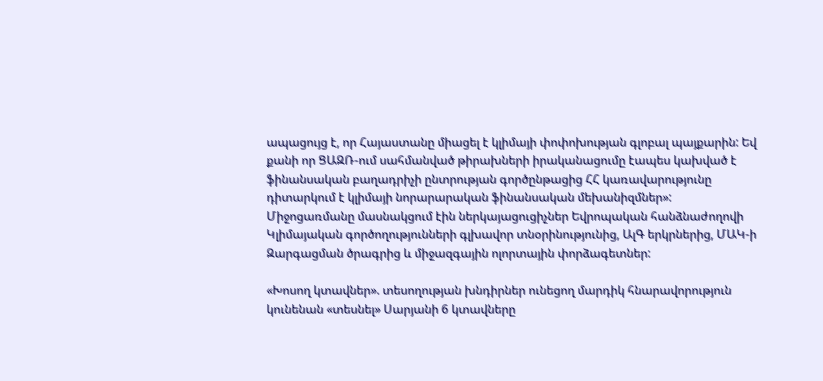ապացույց է, որ Հայաստանը միացել է կլիմայի փոփոխության գլոբալ պայքարին: Եվ քանի որ ՑԱԶՌ-ում սահմանված թիրախների իրականացումը էապես կախված է ֆինանսական բաղադրիչի ընտրության գործընթացից ՀՀ կառավարությունը դիտարկում է կլիմայի նորարարական ֆինանսական մեխանիզմներ»: Միջոցառմանը մասնակցում էին ներկայացուցիչներ Եվրոպական հանձնաժողովի Կլիմայական գործողությունների գլխավոր տնօրինությունից, ԱլԳ երկրներից, ՄԱԿ-ի Զարգացման ծրագրից և միջազգային ոլորտային փորձագետներ:

«Խոսող կտավներ». տեսողության խնդիրներ ունեցող մարդիկ հնարավորություն կունենան «տեսնել» Սարյանի 6 կտավները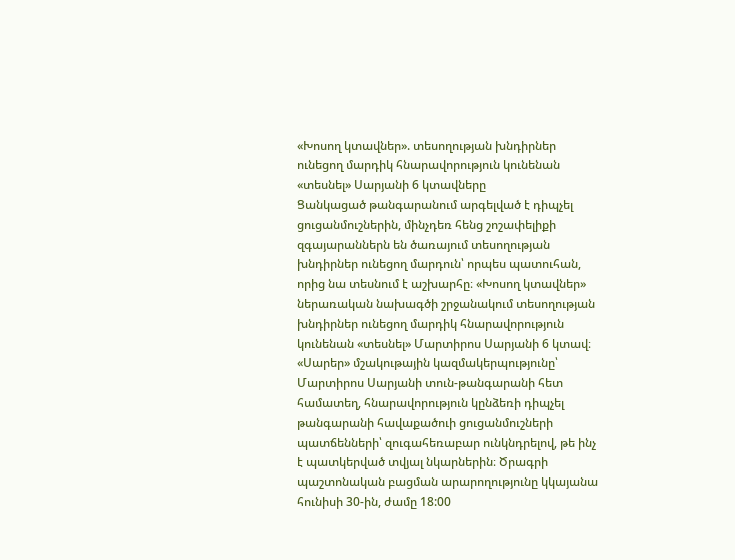«Խոսող կտավներ». տեսողության խնդիրներ ունեցող մարդիկ հնարավորություն կունենան «տեսնել» Սարյանի 6 կտավները
Ցանկացած թանգարանում արգելված է դիպչել ցուցանմուշներին, մինչդեռ հենց շոշափելիքի զգայարաններն են ծառայում տեսողության խնդիրներ ունեցող մարդուն՝ որպես պատուհան, որից նա տեսնում է աշխարհը։ «Խոսող կտավներ» ներառական նախագծի շրջանակում տեսողության խնդիրներ ունեցող մարդիկ հնարավորություն կունենան «տեսնել» Մարտիրոս Սարյանի 6 կտավ։ «Սարեր» մշակութային կազմակերպությունը՝ Մարտիրոս Սարյանի տուն-թանգարանի հետ համատեղ, հնարավորություն կընձեռի դիպչել թանգարանի հավաքածուի ցուցանմուշների պատճենների՝ զուգահեռաբար ունկնդրելով, թե ինչ է պատկերված տվյալ նկարներին։ Ծրագրի պաշտոնական բացման արարողությունը կկայանա հունիսի 30-ին, ժամը 18:00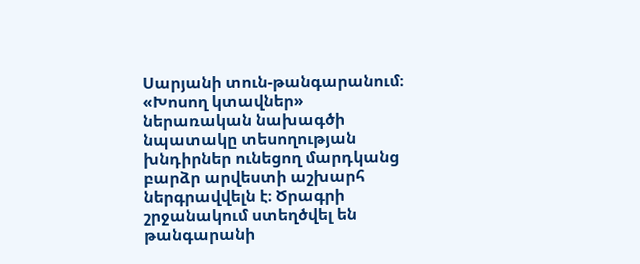Սարյանի տուն-թանգարանում։ «Խոսող կտավներ» ներառական նախագծի նպատակը տեսողության խնդիրներ ունեցող մարդկանց բարձր արվեստի աշխարհ ներգրավվելն է։ Ծրագրի շրջանակում ստեղծվել են թանգարանի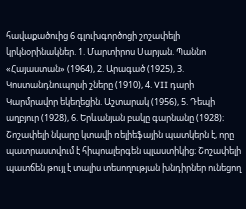հավաքածուից 6 գլուխգործոցի շոշափելի կրկնօրինակներ. 1. Մարտիրոս Սարյան. Պաննո «Հայաստան» (1964), 2. Արագած (1925), 3. Կոստանդնուպոլսի շները (1910), 4. VII դարի Կարմրավոր եկեղեցին. Աշտարակ (1956), 5. Դեպի աղբյուր (1928), 6. Երևանյան բակը գարնանը (1928)։ Շոշափելի նկարը կտավի ռելիեֆային պատկերն է, որը պատրաստվում է հիպոալերգեն պլաստիկից։ Շոշափելի պատճեն թույլ է տալիս տեսողության խնդիրներ ունեցող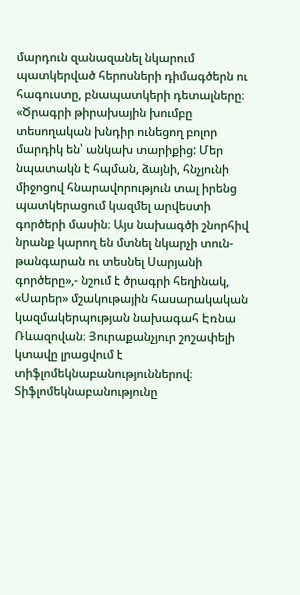մարդուն զանազանել նկարում պատկերված հերոսների դիմագծերն ու հագուստը, բնապատկերի դետալները։ «Ծրագրի թիրախային խումբը տեսողական խնդիր ունեցող բոլոր մարդիկ են՝ անկախ տարիքից: Մեր նպատակն է հպման, ձայնի, հնչյունի միջոցով հնարավորություն տալ իրենց պատկերացում կազմել արվեստի գործերի մասին։ Այս նախագծի շնորհիվ նրանք կարող են մտնել նկարչի տուն-թանգարան ու տեսնել Սարյանի գործերը»,- նշում է ծրագրի հեղինակ, «Սարեր» մշակութային հասարակական կազմակերպության նախագահ Էռնա Ռևազովան։ Յուրաքանչյուր շոշափելի կտավը լրացվում է տիֆլոմեկնաբանություններով։ Տիֆլոմեկնաբանությունը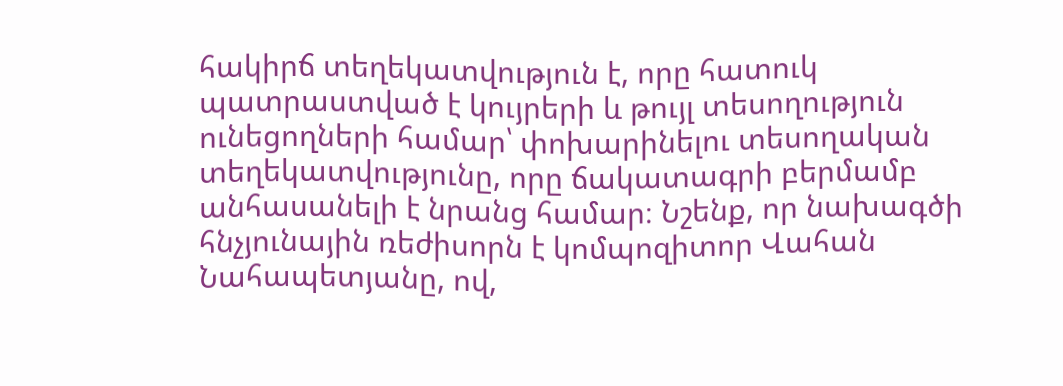հակիրճ տեղեկատվություն է, որը հատուկ պատրաստված է կույրերի և թույլ տեսողություն ունեցողների համար՝ փոխարինելու տեսողական տեղեկատվությունը, որը ճակատագրի բերմամբ անհասանելի է նրանց համար։ Նշենք, որ նախագծի  հնչյունային ռեժիսորն է կոմպոզիտոր Վահան Նահապետյանը, ով,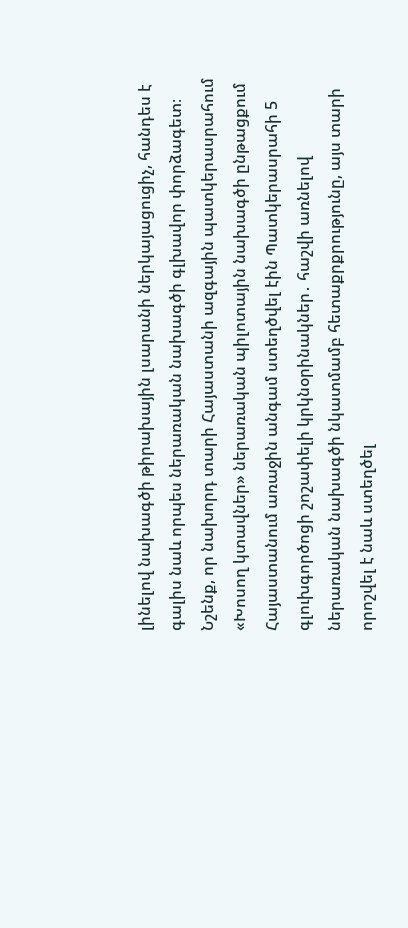լինելով նախագծի թիրախային լսարանի ներկայացուցիչ, հանդես է գալիս նաև որպես ներառական նախագծի գլխավոր փորձագետ։ Նշենք, որ նախորդ տարի Հայաստանի ազգային պատկերասրահում «Խոսող կտավներ» ներառական պիլոտային նախագծի ընթացքում Հայաստանում առաջին անգամ ստեղծվել էին Պատկերասրահի 5 գլուխգործոցի շոշափելի կրկնօրինակներ․ հաշվի առնելով ներառական նախագծի նկատմամբ հետաքրքրությունը, այս տարի որոշվել է նաև ստեղծել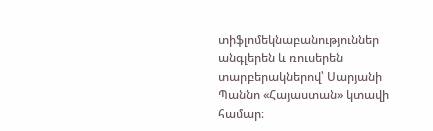տիֆլոմեկնաբանություններ անգլերեն և ռուսերեն տարբերակներով՝ Սարյանի Պաննո «Հայաստան» կտավի համար։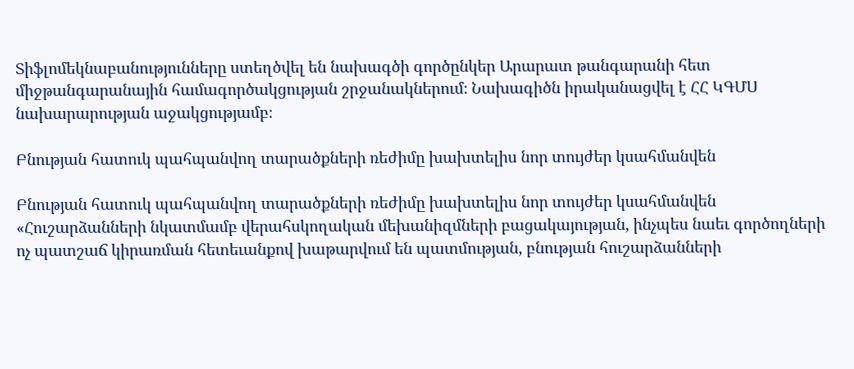Տիֆլոմեկնաբանությունները ստեղծվել են նախագծի գործընկեր Արարատ թանգարանի հետ միջթանգարանային համագործակցության շրջանակներում։ Նախագիծն իրականացվել է ՀՀ ԿԳՄՍ նախարարության աջակցությամբ։

Բնության հատուկ պահպանվող տարածքների ռեժիմը խախտելիս նոր տույժեր կսահմանվեն

Բնության հատուկ պահպանվող տարածքների ռեժիմը խախտելիս նոր տույժեր կսահմանվեն
«Հուշարձանների նկատմամբ վերահսկողական մեխանիզմների բացակայության, ինչպես նաեւ գործողների ոչ պատշաճ կիրառման հետեւանքով խաթարվում են պատմության, բնության հուշարձանների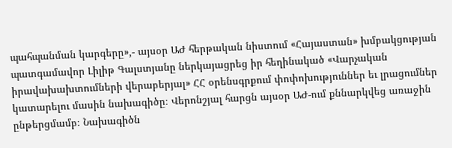պահպանման կարգերը»,- այսօր ԱԺ հերթական նիստում «Հայաստան» խմբակցության պատգամավոր Լիլիթ Գալստյանը ներկայացրեց իր հեղինակած «Վարչական իրավախախտումների վերաբերյալ» ՀՀ օրենսգրքում փոփոխություններ եւ լրացումներ կատարելու մասին նախագիծը։ Վերոնշյալ հարցն այսօր ԱԺ-ում քննարկվեց առաջին ընթերցմամբ։ Նախագիծն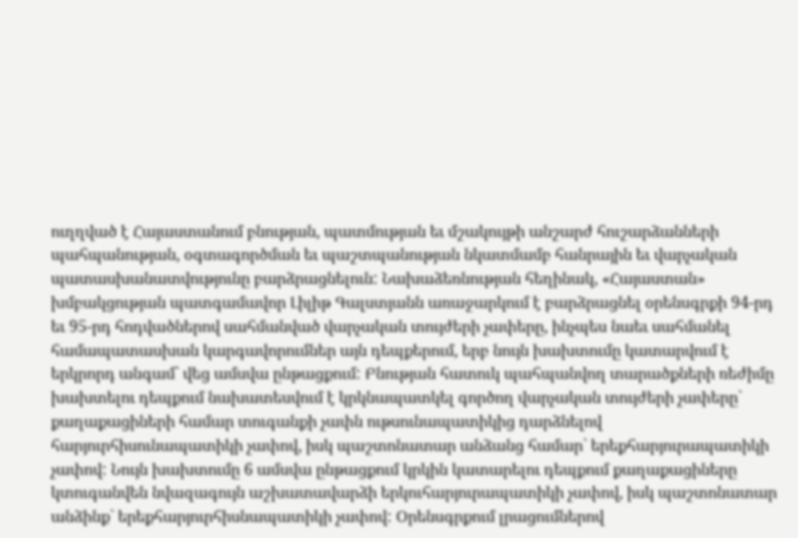ուղղված է Հայաստանում բնության, պատմության եւ մշակույթի անշարժ հուշարձանների պահպանության, օգտագործման եւ պաշտպանության նկատմամբ հանրային եւ վարչական պատասխանատվությունը բարձրացնելուն: Նախաձեռնության հեղինակ, «Հայաստան» խմբակցության պատգամավոր Լիլիթ Գալստյանն առաջարկում է բարձրացնել օրենսգրքի 94-րդ եւ 95-րդ հոդվածներով սահմանված վարչական տույժերի չափերը, ինչպես նաեւ սահմանել համապատասխան կարգավորումներ այն դեպքերում, երբ նույն խախտումը կատարվում է երկրորդ անգամ` վեց ամսվա ընթացքում: Բնության հատուկ պահպանվող տարածքների ռեժիմը խախտելու դեպքում նախատեսվում է կրկնապատկել գործող վարչական տույժերի չափերը` քաղաքացիների համար տուգանքի չափն ութսունապատիկից դարձնելով հարյուրհիսունապատիկի չափով, իսկ պաշտոնատար անձանց համար` երեքհարյուրապատիկի չափով: Նույն խախտումը 6 ամսվա ընթացքում կրկին կատարելու դեպքում քաղաքացիները կտուգանվեն նվազագույն աշխատավարձի երկուհարյուրապատիկի չափով, իսկ պաշտոնատար անձինք` երեքհարյուրհիսնապատիկի չափով: Օրենսգրքում լրացումներով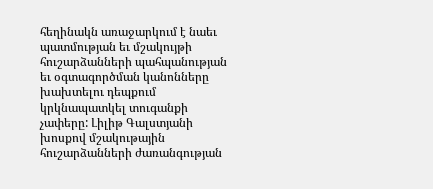հեղինակն առաջարկում է նաեւ պատմության եւ մշակույթի հուշարձանների պահպանության եւ օգտագործման կանոնները խախտելու դեպքում կրկնապատկել տուգանքի չափերը: Լիլիթ Գալստյանի խոսքով մշակութային հուշարձանների ժառանգության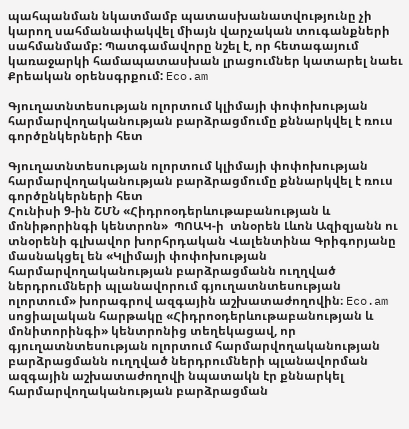պահպանման նկատմամբ պատասխանատվությունը չի կարող սահմանափակվել միայն վարչական տուգանքների սահմանմամբ: Պատգամավորը նշել է, որ հետագայում կառաջարկի համապատասխան լրացումներ կատարել նաեւ Քրեական օրենսգրքում: Eco.am

Գյուղատնտեսության ոլորտում կլիմայի փոփոխության հարմարվողականության բարձրացմումը քննարկվել է ռուս գործընկերների հետ

Գյուղատնտեսության ոլորտում կլիմայի փոփոխության հարմարվողականության բարձրացմումը քննարկվել է ռուս գործընկերների հետ
Հունիսի 9-ին ՇՄՆ «Հիդրոօդերևութաբանության և մոնիթորինգի կենտրոն»  ՊՈԱԿ-ի  տնօրեն Լևոն Ազիզյանն ու տնօրենի գլխավոր խորհրդական Վալենտինա Գրիգորյանը մասնակցել են «Կլիմայի փոփոխության հարմարվողականության բարձրացմանն ուղղված ներդրումների պլանավորում գյուղատնտեսության ոլորտում» խորագրով ազգային աշխատաժողովին։ Eco.am սոցիալական հարթակը «Հիդրոօդերևութաբանության և մոնիտորինգի» կենտրոնից տեղեկացավ, որ գյուղատնտեսության ոլորտում հարմարվողականության բարձրացմանն ուղղված ներդրումների պլանավորման ազգային աշխատաժողովի նպատակն էր քննարկել հարմարվողականության բարձրացման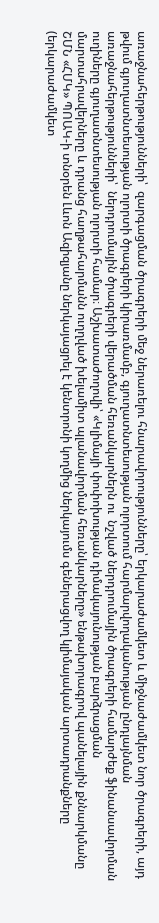առաջնահերթությունների՝  զարգացման ծրագրերի մեջ ներառելու հնարավորությունները՝ երկարաժամկետ և միջնաժամկետ նոր ծրագրերի, այդ թվում գյուղատնտեսության ոլորտի ծրագրերի կիրառմամբ, գյուղատնտեսության ոլորտում հարմարվողականության ընդլայնման առաջնահերթությունների՝  ներդրումային ծրագրերի վերածման հեռանկարներն ու  նշված ներդրումային ծրագրերի համարժեք ֆինանսավորման ուղիները գյուղատնտեսության ոլորտի համար։ Աշխատաժողովի՝ «Կլիմայի փոփոխության դիմակայունության բարձրացման մարտահրավերները և դրանց հաղթահարմանն ուղղված խելամիտ պլանավորման հեռանկարները» ենթախորագրով պանելային քննարկմանը ՇՄՆ «ՀՄԿ» ՊՈԱԿ-ի տնօրեն Լևոն Ազիզյանը ներկայացրել է կենտրոնի կողմից ներկայումս գեներացվող կլիմայական արտադրանքները (երկարաժամկետ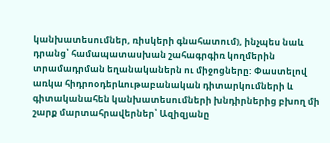կանխատեսումներ, ռիսկերի գնահատում), ինչպես նաև դրանց՝ համապատասխան շահագրգիռ կողմերին տրամադրման եղանականերն ու միջոցները: Փաստելով առկա հիդրոօդերևութաբանական դիտարկումների և գիտականահեն կանխատեսումների խնդիրներից բխող մի շարք մարտահրավերներ՝ Ազիզյանը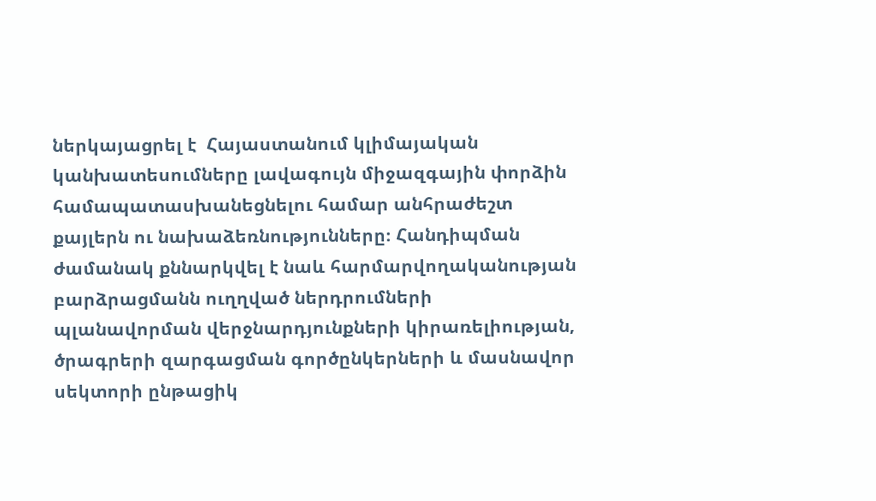ներկայացրել է  Հայաստանում կլիմայական կանխատեսումները լավագույն միջազգային փորձին համապատասխանեցնելու համար անհրաժեշտ քայլերն ու նախաձեռնությունները։ Հանդիպման ժամանակ քննարկվել է նաև հարմարվողականության բարձրացմանն ուղղված ներդրումների պլանավորման վերջնարդյունքների կիրառելիության, ծրագրերի զարգացման գործընկերների և մասնավոր սեկտորի ընթացիկ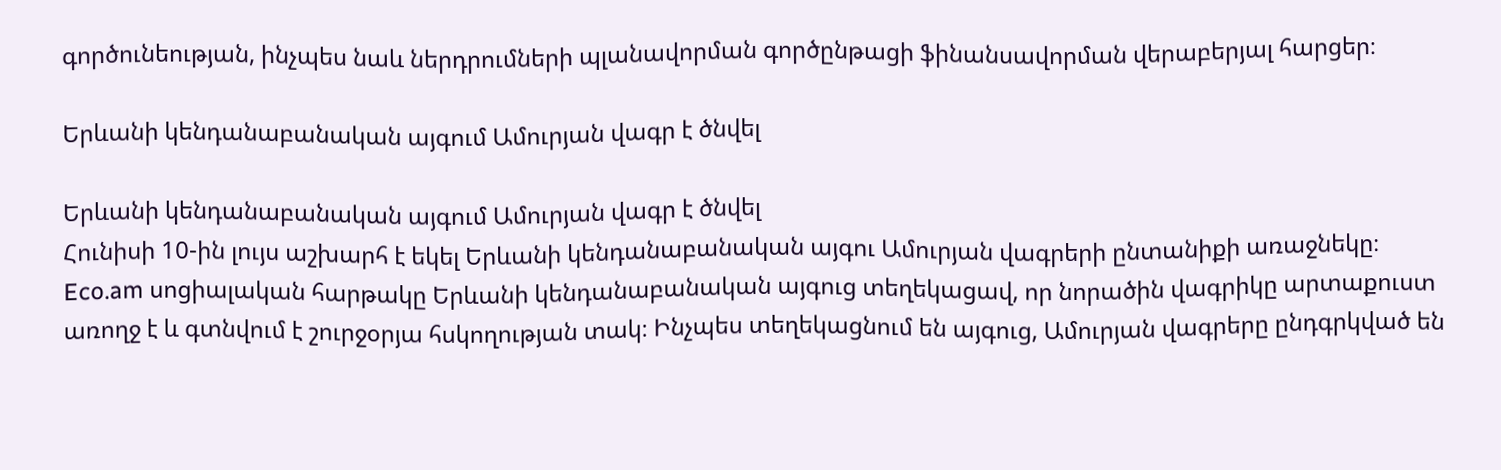գործունեության, ինչպես նաև ներդրումների պլանավորման գործընթացի ֆինանսավորման վերաբերյալ հարցեր։

Երևանի կենդանաբանական այգում Ամուրյան վագր է ծնվել

Երևանի կենդանաբանական այգում Ամուրյան վագր է ծնվել
Հունիսի 10-ին լույս աշխարհ է եկել Երևանի կենդանաբանական այգու Ամուրյան վագրերի ընտանիքի առաջնեկը։ Eco.am սոցիալական հարթակը Երևանի կենդանաբանական այգուց տեղեկացավ, որ նորածին վագրիկը արտաքուստ առողջ է և գտնվում է շուրջօրյա հսկողության տակ։ Ինչպես տեղեկացնում են այգուց, Ամուրյան վագրերը ընդգրկված են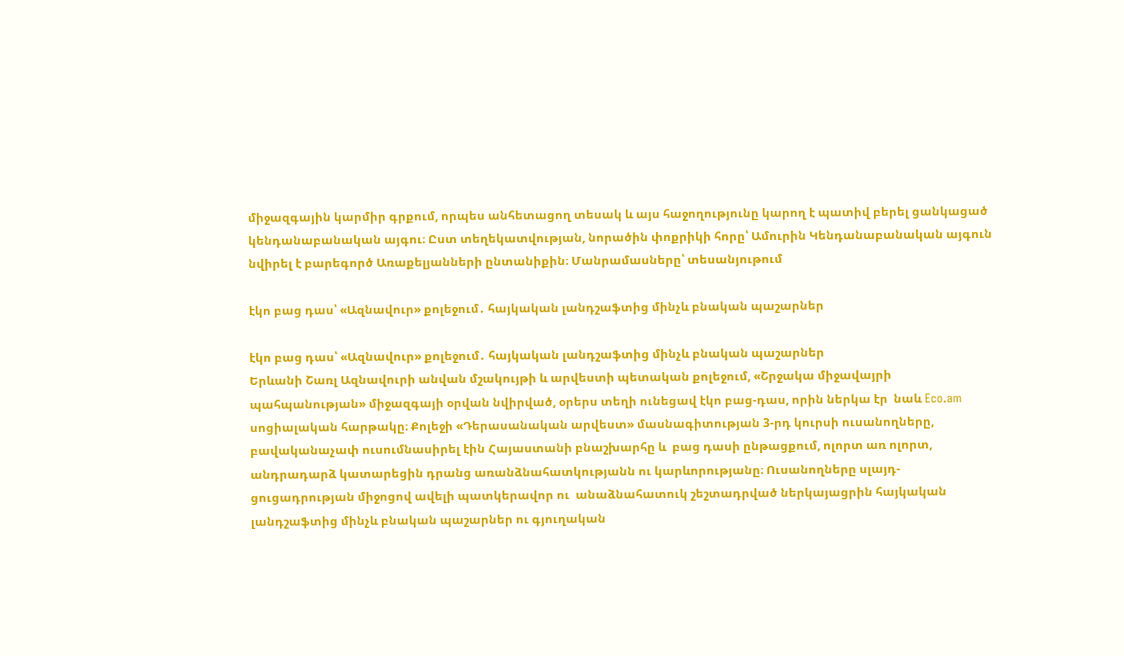միջազգային կարմիր գրքում, որպես անհետացող տեսակ և այս հաջողությունը կարող է պատիվ բերել ցանկացած կենդանաբանական այգու։ Ըստ տեղեկատվության, նորածին փոքրիկի հորը՝ Ամուրին Կենդանաբանական այգուն նվիրել է բարեգործ Առաքելյանների ընտանիքին։ Մանրամասները՝ տեսանյութում

էկո բաց դաս՝ «Ազնավուր» քոլեջում․ հայկական լանդշաֆտից մինչև բնական պաշարներ

էկո բաց դաս՝ «Ազնավուր» քոլեջում․ հայկական լանդշաֆտից մինչև բնական պաշարներ
Երևանի Շառլ Ազնավուրի անվան մշակույթի և արվեստի պետական քոլեջում, «Շրջակա միջավայրի պահպանության» միջազգայի օրվան նվիրված, օրերս տեղի ունեցավ էկո բաց-դաս, որին ներկա էր  նաև Eco.am սոցիալական հարթակը։ Քոլեջի «Դերասանական արվեստ» մասնագիտության 3-րդ կուրսի ուսանողները, բավականաչափ ուսումնասիրել էին Հայաստանի բնաշխարհը և  բաց դասի ընթացքում, ոլորտ առ ոլորտ, անդրադարձ կատարեցին դրանց առանձնահատկությանն ու կարևորությանը։ Ուսանողները սլայդ-ցուցադրության միջոցով ավելի պատկերավոր ու  անաձնահատուկ շեշտադրված ներկայացրին հայկական լանդշաֆտից մինչև բնական պաշարներ ու գյուղական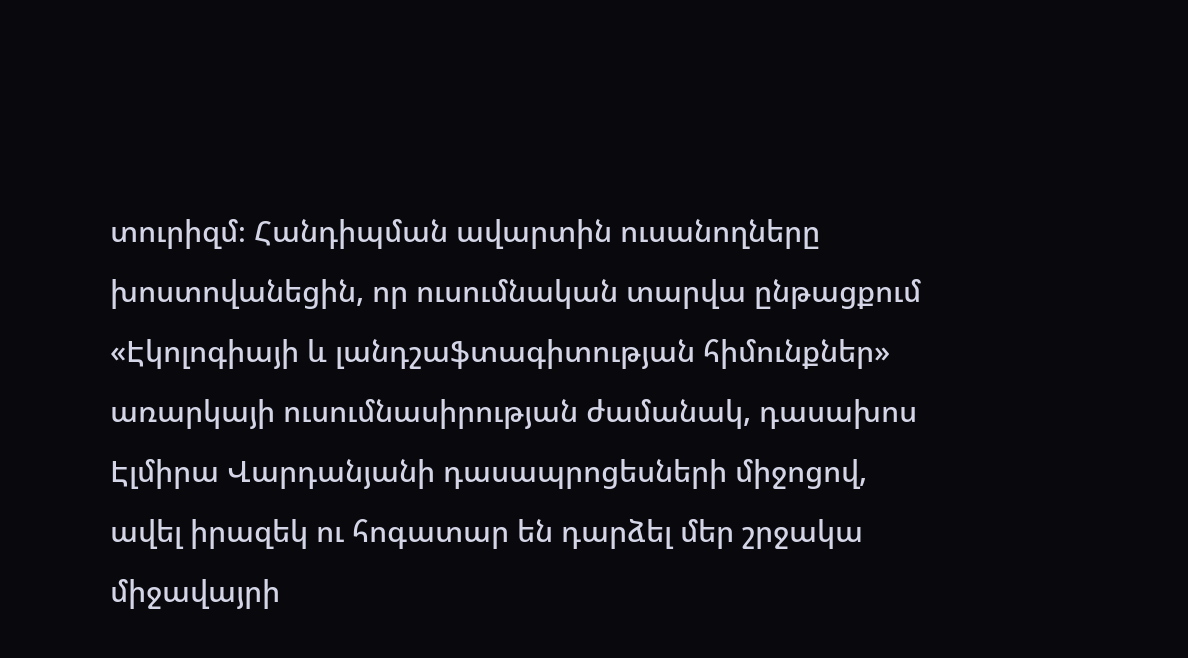տուրիզմ։ Հանդիպման ավարտին ուսանողները խոստովանեցին, որ ուսումնական տարվա ընթացքում «Էկոլոգիայի և լանդշաֆտագիտության հիմունքներ» առարկայի ուսումնասիրության ժամանակ, դասախոս Էլմիրա Վարդանյանի դասապրոցեսների միջոցով, ավել իրազեկ ու հոգատար են դարձել մեր շրջակա միջավայրի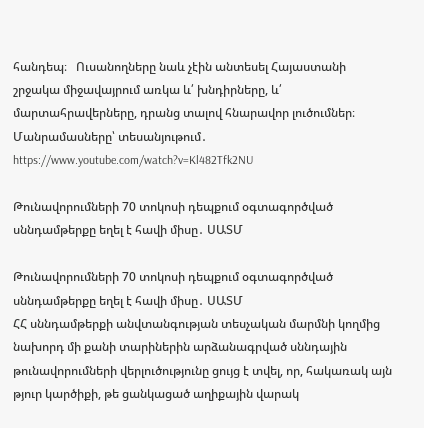հանդեպ։   Ուսանողները նաև չէին անտեսել Հայաստանի շրջակա միջավայրում առկա և՛ խնդիրները, և՛ մարտահրավերները, դրանց տալով հնարավոր լուծումներ։ Մանրամասները՝ տեսանյութում․ https://www.youtube.com/watch?v=Kl482Tfk2NU

Թունավորումների 70 տոկոսի դեպքում օգտագործված սննդամթերքը եղել է հավի միսը․ ՍԱՏՄ

Թունավորումների 70 տոկոսի դեպքում օգտագործված սննդամթերքը եղել է հավի միսը․ ՍԱՏՄ
ՀՀ սննդամթերքի անվտանգության տեսչական մարմնի կողմից նախորդ մի քանի տարիներին արձանագրված սննդային թունավորումների վերլուծությունը ցույց է տվել, որ, հակառակ այն թյուր կարծիքի, թե ցանկացած աղիքային վարակ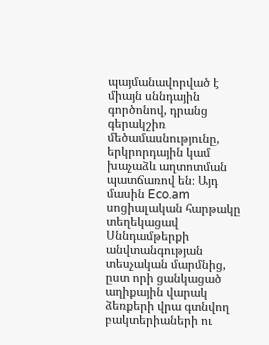պայմանավորված է միայն սննդային գործոնով, դրանց գերակշիռ մեծամասնությունը, երկրորդային կամ խաչաձև աղտոտման պատճառով են։ Այդ մասին Eco.am սոցիալական հարթակը տեղեկացավ Սննդամթերքի անվտանգության տեսչական մարմնից, ըստ որի ցանկացած աղիքային վարակ ձեռքերի վրա գտնվող բակտերիաների ու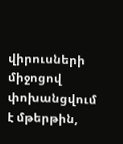վիրուսների միջոցով փոխանցվում է մթերթին,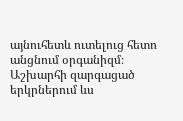այնուհետև ուտելուց հետո անցնում օրգանիզմ։ Աշխարհի զարգացած երկրներում ևս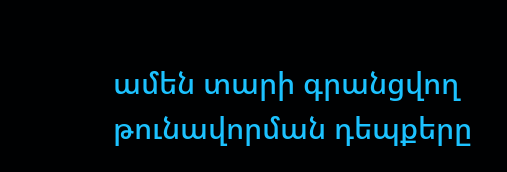ամեն տարի գրանցվող թունավորման դեպքերը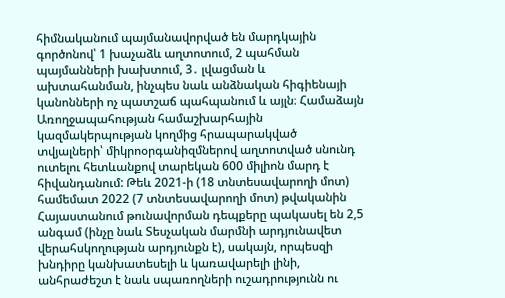հիմնականում պայմանավորված են մարդկային գործոնով՝ 1 խաչաձև աղտոտում, 2 պահման պայմանների խախտում, 3․ լվացման և ախտահանման, ինչպես նաև անձնական հիգիենայի կանոնների ոչ պատշաճ պահպանում և այլն։ Համաձայն Առողջապահության համաշխարհային կազմակերպության կողմից հրապարակված տվյալների՝ միկրոօրգանիզմներով աղտոտված սնունդ ուտելու հետևանքով տարեկան 600 միլիոն մարդ է հիվանդանում: Թեև 2021-ի (18 տնտեսավարողի մոտ) համեմատ 2022 (7 տնտեսավարողի մոտ) թվականին Հայաստանում թունավորման դեպքերը պակասել են 2,5 անգամ (ինչը նաև Տեսչական մարմնի արդյունավետ վերահսկողության արդյունքն է), սակայն, որպեսզի խնդիրը կանխատեսելի և կառավարելի լինի, անհրաժեշտ է նաև սպառողների ուշադրությունն ու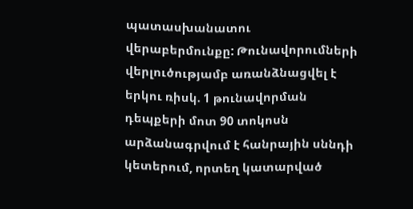պատասխանատու վերաբերմունքը: Թունավորումների վերլուծությամբ առանձնացվել է երկու ռիսկ. 1 թունավորման դեպքերի մոտ 90 տոկոսն արձանագրվում է հանրային սննդի կետերում, որտեղ կատարված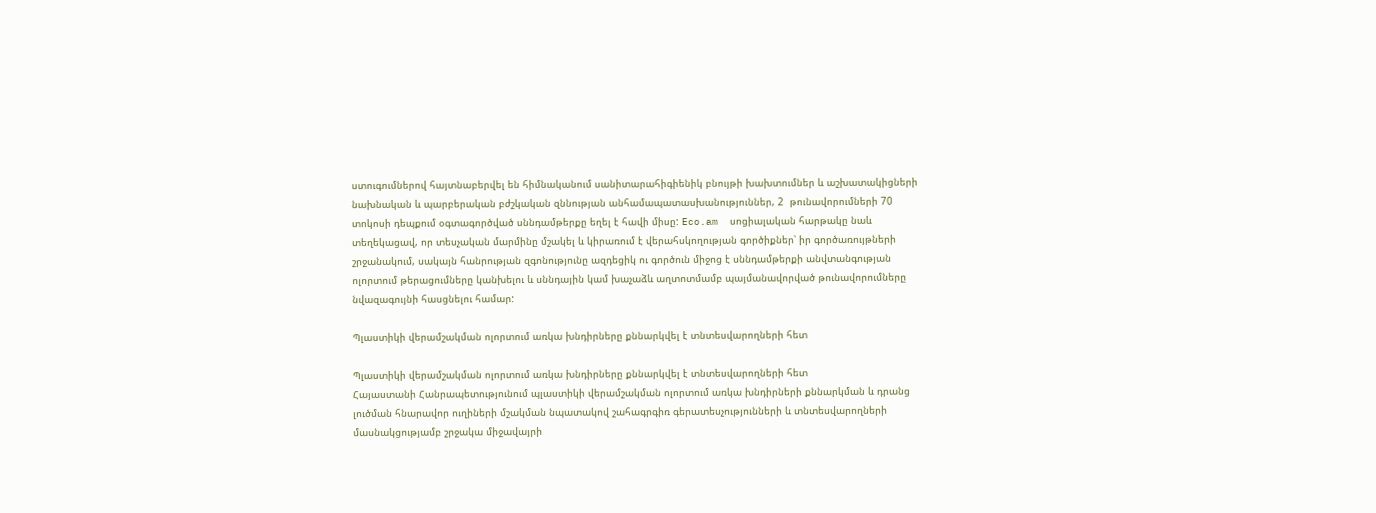ստուգումներով հայտնաբերվել են հիմնականում սանիտարահիգիենիկ բնույթի խախտումներ և աշխատակիցների նախնական և պարբերական բժշկական զննության անհամապատասխանություններ, 2  թունավորումների 70 տոկոսի դեպքում օգտագործված սննդամթերքը եղել է հավի միսը: Eco.am  սոցիալական հարթակը նաև տեղեկացավ, որ տեսչական մարմինը մշակել և կիրառում է վերահսկողության գործիքներ՝ իր գործառույթների շրջանակում, սակայն հանրության զգոնությունը ազդեցիկ ու գործուն միջոց է սննդամթերքի անվտանգության ոլորտում թերացումները կանխելու և սննդային կամ խաչաձև աղտոտմամբ պայմանավորված թունավորումները նվազագույնի հասցնելու համար:

Պլաստիկի վերամշակման ոլորտում առկա խնդիրները քննարկվել է տնտեսվարողների հետ

Պլաստիկի վերամշակման ոլորտում առկա խնդիրները քննարկվել է տնտեսվարողների հետ
Հայաստանի Հանրապետությունում պլաստիկի վերամշակման ոլորտում առկա խնդիրների քննարկման և դրանց լուծման հնարավոր ուղիների մշակման նպատակով շահագրգիռ գերատեսչությունների և տնտեսվարողների մասնակցությամբ շրջակա միջավայրի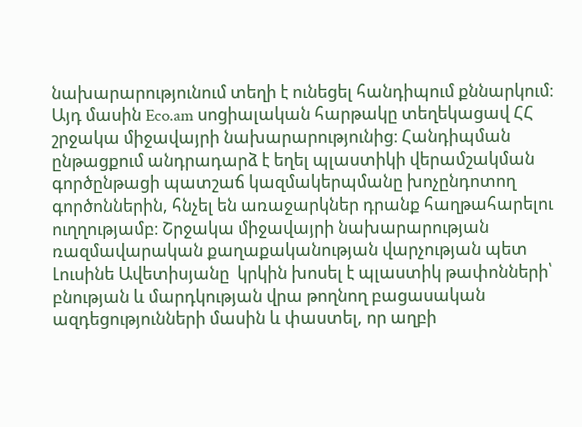նախարարությունում տեղի է ունեցել հանդիպում քննարկում։ Այդ մասին Eco.am սոցիալական հարթակը տեղեկացավ ՀՀ շրջակա միջավայրի նախարարությունից։ Հանդիպման ընթացքում անդրադարձ է եղել պլաստիկի վերամշակման գործընթացի պատշաճ կազմակերպմանը խոչընդոտող գործոններին, հնչել են առաջարկներ դրանք հաղթահարելու ուղղությամբ։ Շրջակա միջավայրի նախարարության ռազմավարական քաղաքականության վարչության պետ Լուսինե Ավետիսյանը  կրկին խոսել է պլաստիկ թափոնների՝ բնության և մարդկության վրա թողնող բացասական ազդեցությունների մասին և փաստել, որ աղբի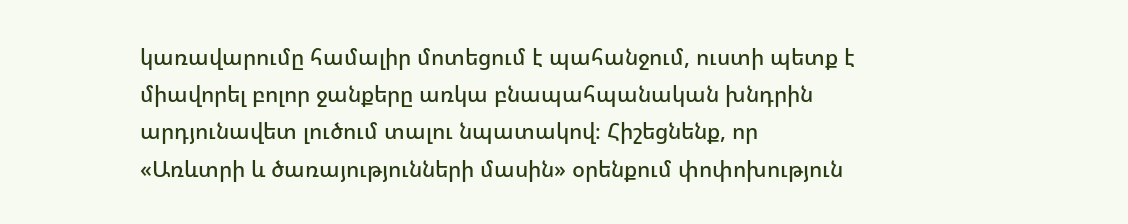կառավարումը համալիր մոտեցում է պահանջում, ուստի պետք է միավորել բոլոր ջանքերը առկա բնապահպանական խնդրին արդյունավետ լուծում տալու նպատակով։ Հիշեցնենք, որ «Առևտրի և ծառայությունների մասին» օրենքում փոփոխություն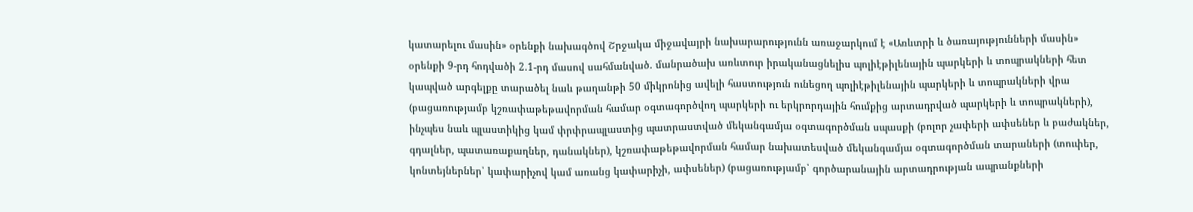կատարելու մասին» օրենքի նախագծով Շրջակա միջավայրի նախարարությունն առաջարկում է «Առևտրի և ծառայությունների մասին» օրենքի 9-րդ հոդվածի 2.1-րդ մասով սահմանված. մանրածախ առևտուր իրականացնելիս պոլիէթիլենային պարկերի և տոպրակների հետ կապված արգելքը տարածել նաև թաղանթի 50 միկրոնից ավելի հաստություն ունեցող պոլիէթիլենային պարկերի և տոպրակների վրա (բացառությամբ կշռափաթեթավորման համար օգտագործվող պարկերի ու երկրորդային հումքից արտադրված պարկերի և տոպրակների), ինչպես նաև պլաստիկից կամ փրփրապլաստից պատրաստված մեկանգամյա օգտագործման սպասքի (բոլոր չափերի ափսեներ և բաժակներ, գդալներ, պատառաքաղներ, դանակներ), կշռափաթեթավորման համար նախատեսված մեկանգամյա օգտագործման տարաների (տուփեր, կոնտեյներներ՝ կափարիչով կամ առանց կափարիչի, ափսեներ) (բացառությամբ՝ գործարանային արտադրության ապրանքների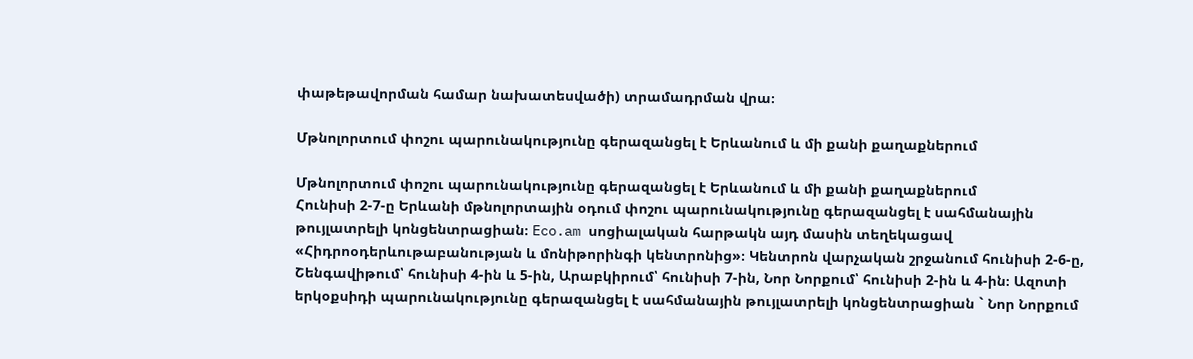փաթեթավորման համար նախատեսվածի) տրամադրման վրա։

Մթնոլորտում փոշու պարունակությունը գերազանցել է Երևանում և մի քանի քաղաքներում

Մթնոլորտում փոշու պարունակությունը գերազանցել է Երևանում և մի քանի քաղաքներում
Հունիսի 2-7-ը Երևանի մթնոլորտային օդում փոշու պարունակությունը գերազանցել է սահմանային թույլատրելի կոնցենտրացիան։ Eco.am սոցիալական հարթակն այդ մասին տեղեկացավ «Հիդրոօդերևութաբանության և մոնիթորինգի կենտրոնից»։ Կենտրոն վարչական շրջանում հունիսի 2-6-ը, Շենգավիթում՝ հունիսի 4-ին և 5-ին, Արաբկիրում՝ հունիսի 7-ին, Նոր Նորքում՝ հունիսի 2-ին և 4-ին։ Ազոտի երկօքսիդի պարունակությունը գերազանցել է սահմանային թույլատրելի կոնցենտրացիան ` Նոր Նորքում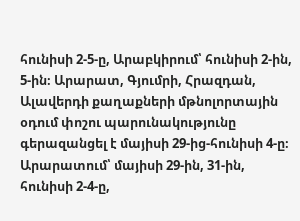հունիսի 2-5-ը, Արաբկիրում՝ հունիսի 2-ին, 5-ին։ Արարատ, Գյումրի, Հրազդան, Ալավերդի քաղաքների մթնոլորտային օդում փոշու պարունակությունը գերազանցել է մայիսի 29-ից-հունիսի 4-ը։ Արարատում՝ մայիսի 29-ին, 31-ին, հունիսի 2-4-ը,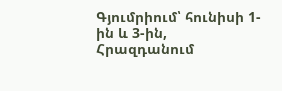Գյումրիում՝ հունիսի 1-ին և 3-ին, Հրազդանում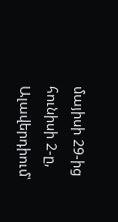մայիսի 29-ից հունիսի 2-ը, Ալավերդիում՝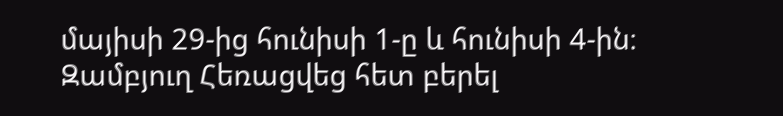մայիսի 29-ից հունիսի 1-ը և հունիսի 4-ին։
Զամբյուղ Հեռացվեց հետ բերել